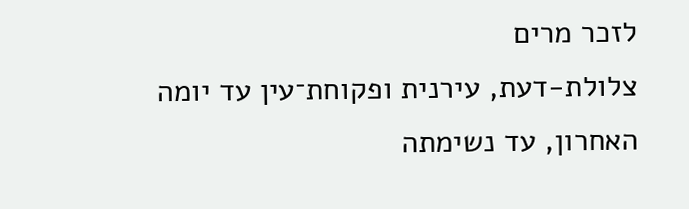לזכר מרים
צלולת-דעת, עירנית ופקוחת־עין עד יומה האחרון, עד נשימתה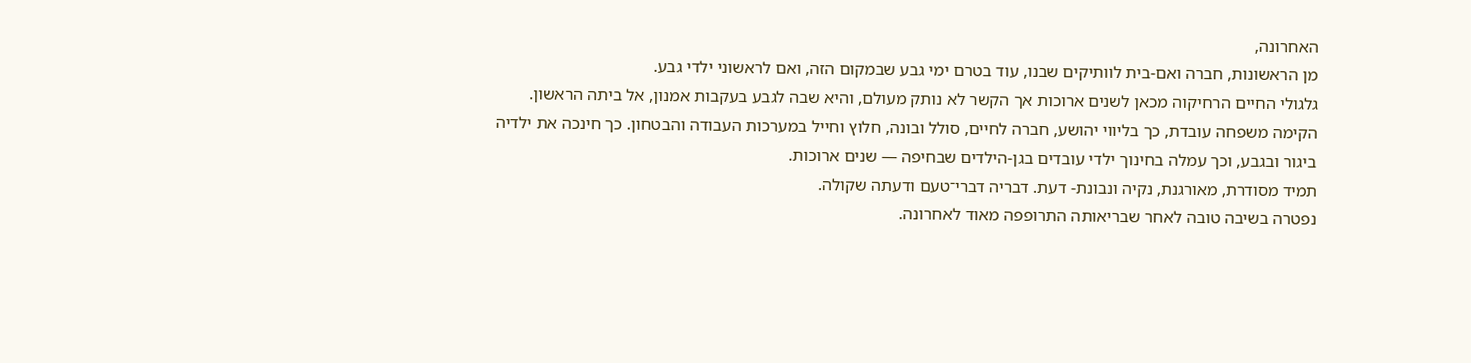האחרונה,
מן הראשונות, חברה ואם-בית לוותיקים שבנו, עוד בטרם ימי גבע שבמקום הזה, ואם לראשוני ילדי גבע.
גלגולי החיים הרחיקוה מכאן לשנים ארוכות אך הקשר לא נותק מעולם, והיא שבה לגבע בעקבות אמנון, אל ביתה הראשון.
הקימה משפחה עובדת, כך בליווי יהושע, חברה לחיים, סולל ובונה, חלוץ וחייל במערכות העבודה והבטחון. כך חינכה את ילדיה ביגור ובגבע, וכך עמלה בחינוך ילדי עובדים בגן-הילדים שבחיפה — שנים ארוכות.
תמיד מסודרת, מאורגנת, נקיה ונבונת- דעת. דבריה דברי־טעם ודעתה שקולה.
נפטרה בשיבה טובה לאחר שבריאותה התרופפה מאוד לאחרונה.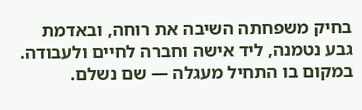בחיק משפחתה השיבה את רוחה, ובאדמת גבע נטמנה, ליד אישה וחברה לחיים ולעבודה.
במקום בו התחיל מעגלה — שם נשלם.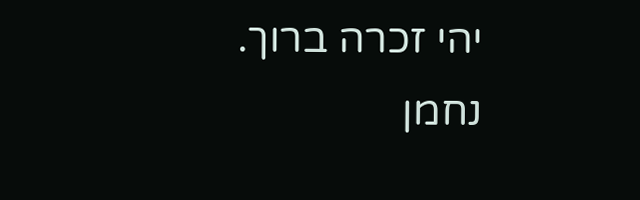יהי זכרה ברוך.
נחמן